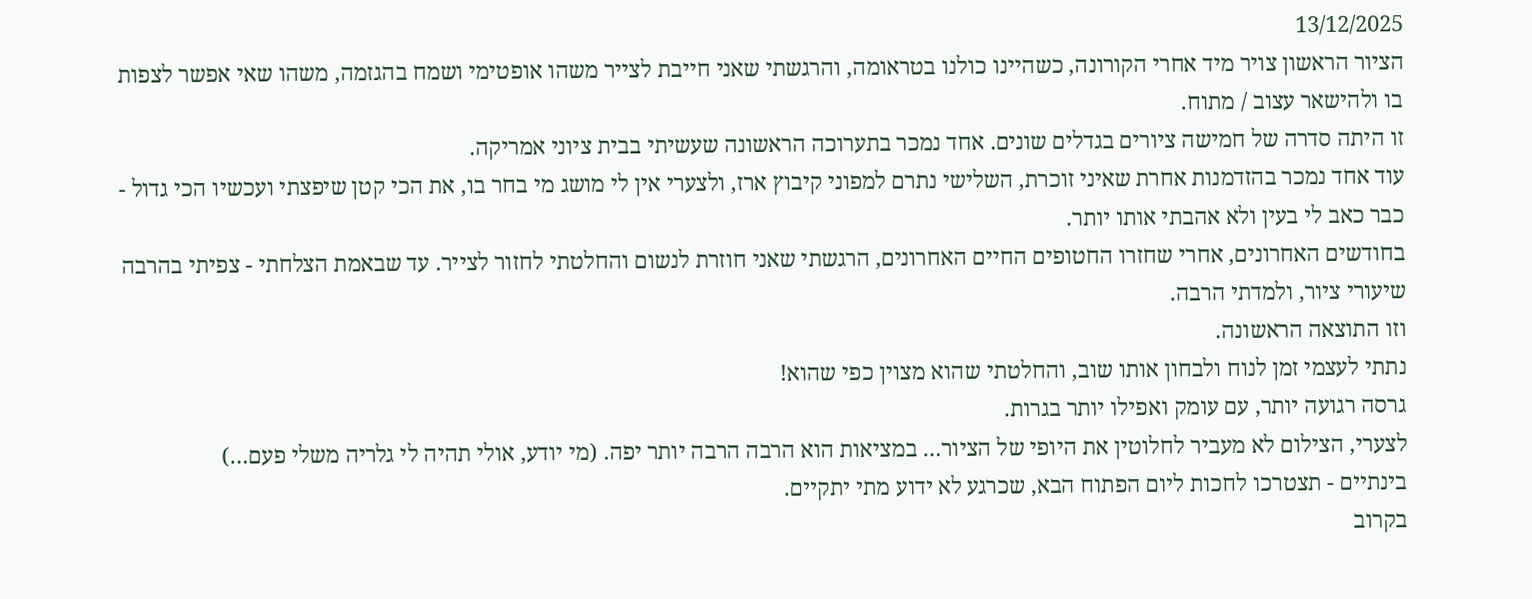13/12/2025
הציור הראשון צויר מיד אחרי הקורונה, כשהיינו כולנו בטראומה, והרגשתי שאני חייבת לצייר משהו אופטימי ושמח בהגזמה, משהו שאי אפשר לצפות בו ולהישאר עצוב / מתוח.
זו היתה סדרה של חמישה ציורים בגדלים שונים. אחד נמכר בתערוכה הראשונה שעשיתי בבית ציוני אמריקה.
עוד אחד נמכר בהזדמנות אחרת שאיני זוכרת, השלישי נתרם למפוני קיבוץ ארז, ולצערי אין לי מושג מי בחר בו, את הכי קטן שיפצתי ועכשיו הכי גדול - כבר כאב לי בעין ולא אהבתי אותו יותר.
בחודשים האחרונים, אחרי שחזרו החטופים החיים האחרונים, הרגשתי שאני חוזרת לנשום והחלטתי לחזור לצייר. עד שבאמת הצלחתי - צפיתי בהרבה שיעורי ציור, ולמדתי הרבה.
וזו התוצאה הראשונה.
נתתי לעצמי זמן לנוח ולבחון אותו שוב, והחלטתי שהוא מצוין כפי שהוא!
גרסה רגועה יותר, עם עומק ואפילו יותר בגרות.
לצערי, הצילום לא מעביר לחלוטין את היופי של הציור… במציאות הוא הרבה הרבה יותר יפה. (מי יודע, אולי תהיה לי גלריה משלי פעם…)
בינתיים - תצטרכו לחכות ליום הפתוח הבא, שכרגע לא ידוע מתי יתקיים.
בקרוב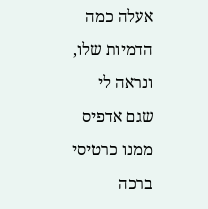אעלה כמה הדמיות שלו, ונראה לי שגם אדפיס ממנו כרטיסי ברכה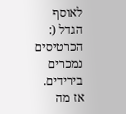לאוסף הגדל (:
הכרטיסים נמכרים בירידים.
אז מה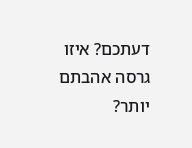דעתכם? איזו גרסה אהבתם יותר?